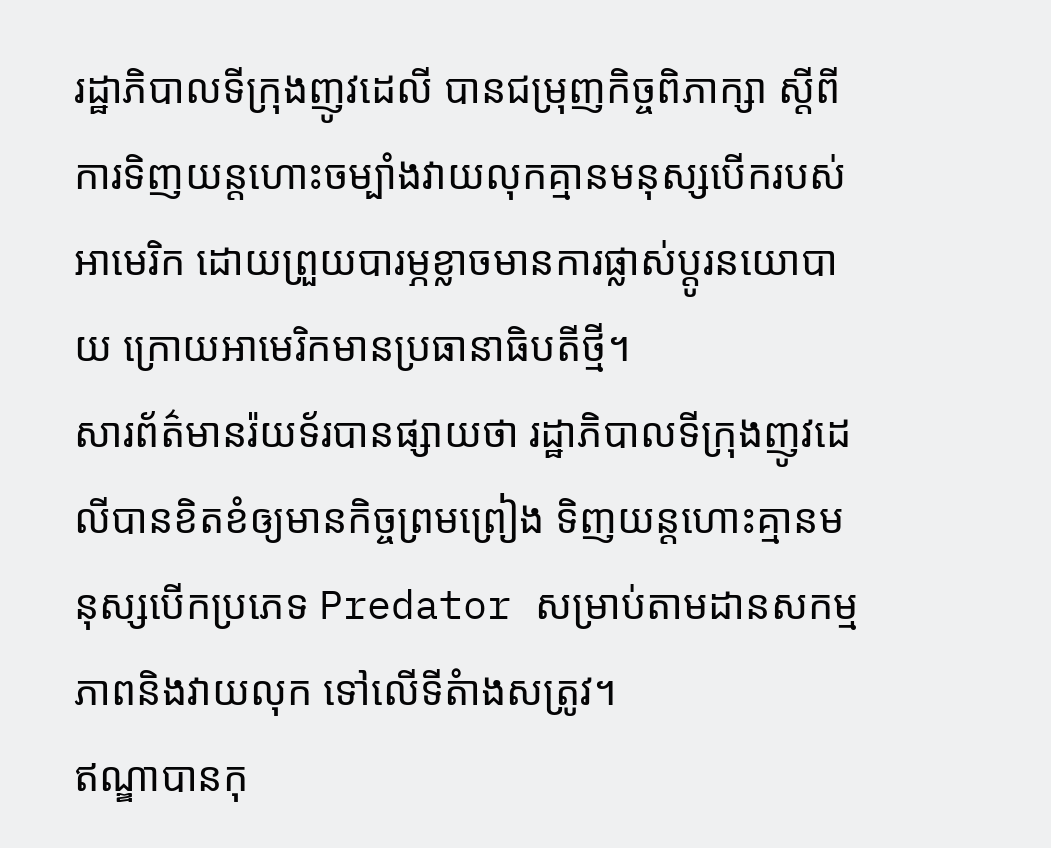រដ្ឋាភិបាលទីក្រុងញូវដេលី បានជម្រុញកិច្ចពិភាក្សា ស្តីពីការទិញយន្តហោះចម្បាំងវាយលុកគ្មានមនុស្សបើករបស់អាមេរិក ដោយព្រួយបារម្ភខ្លាចមានការផ្លាស់ប្តូរនយោបាយ ក្រោយអាមេរិកមានប្រធានាធិបតីថ្មី។
សារព័ត៌មានរ៉យទ័របានផ្សាយថា រដ្ឋាភិបាលទីក្រុងញូវដេលីបានខិតខំឲ្យមានកិច្ចព្រមព្រៀង ទិញយន្តហោះគ្មានមនុស្សបើកប្រភេទ Predator សម្រាប់តាមដានសកម្មភាពនិងវាយលុក ទៅលើទីតំាងសត្រូវ។
ឥណ្ឌាបានកុ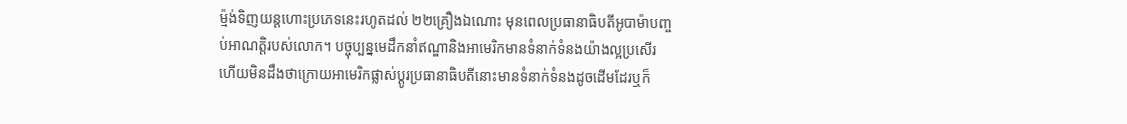ម្ម៉ង់ទិញយន្តហោះប្រភេទនេះរហូតដល់ ២២គ្រឿងឯណោះ មុនពេលប្រធានាធិបតីអូបាម៉ាបញ្ចប់អាណត្តិរបស់លោក។ បច្ចុប្បន្នមេដឹកនាំឥណ្ឌានិងអាមេរិកមានទំនាក់ទំនងយ៉ាងល្អប្រសើរ ហើយមិនដឹងថាក្រោយអាមេរិកផ្លាស់ប្តូរប្រធានាធិបតីនោះមានទំនាក់ទំនងដូចដើមដែរឬក៏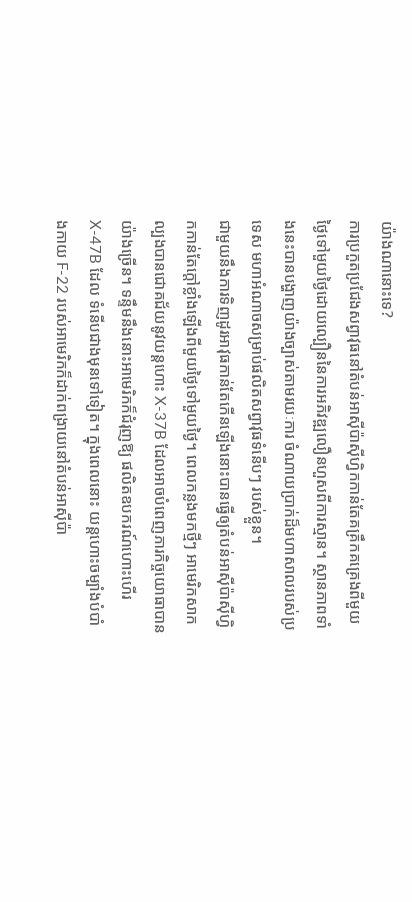យ៉ាងណានោះទេ?
ការប្រកួតប្រជែងសព្វាវុធនៅតំបន់អាស៊ីប៉ាស៊ីហ្វិកកាន់តែគគ្រឹកគគ្រេងពីមួយថ្ងៃទៅមួយថ្ងៃដោយល្បឿននៃការអភិវឌ្ឍលឿនហួសពីការស្មាន។ ស្ថានភាពទាំងនេះបានបង្ហាញយ៉ាងច្បាស់តាមរយៈការ ចំណាយប្រាក់ដ៏មហាសាលរបស់ប្រទេស មហាអំណាចសម្រាប់ផលិតសព្វាវុធទំនើបៗ របស់ខ្លួន។
ជាមួយនឹងការទិញដូរអាវុធកាន់តែកើនឡើងនោះបានធ្វើឲ្យតំបន់អាស៊ីប៉ាស៊ីហ្វិកកាន់តែក្តៅខ្លាំងឡើងពីមួយថ្ងៃទៅមួយថ្ងៃ។ ពេលកន្លងមកថ្មីៗ អាមេរិកសាកល្បងបានជោគជ័យនូវយន្ដហោះ X-37B ដែលអាចបំពេញភារកិច្ចយោធាបានយ៉ាងច្រើន។ ទន្ទឹមនឹងនោះអាមេរិកក៏ជំរុញឱ្យ ផលិតឧបករណ៍ហោះហើរ X-47B ដែល ទំនើបជាងមុនទៅទៀត។ ក្នុងពេលនោះ យន្ដហោះចម្បាំងបំបាំងកាយ F-22 របស់អាមេរិកក៏ដាក់ពង្រាយនៅតំបន់អាស៊ីប៉ា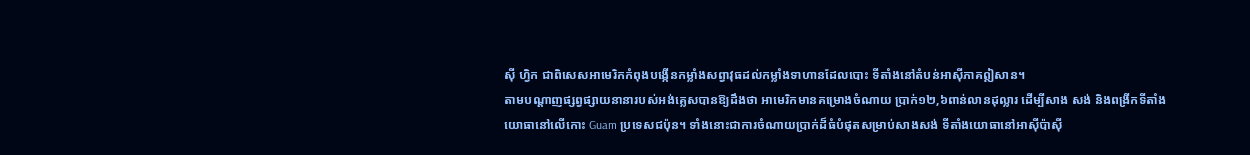ស៊ី ហ្វិក ជាពិសេសអាមេរិកកំពុងបង្កើនកម្លាំងសព្វាវុធដល់កម្លាំងទាហានដែលបោះ ទីតាំងនៅតំបន់អាស៊ីភាគឦសាន។
តាមបណ្ដាញផ្សព្វផ្សាយនានារបស់អង់គ្លេសបានឱ្យដឹងថា អាមេរិកមានគម្រោងចំណាយ ប្រាក់១២,៦ពាន់លានដុល្លារ ដើម្បីសាង សង់ និងពង្រីកទីតាំងយោធានៅលើកោះ Guam ប្រទេសជប៉ុន។ ទាំងនោះជាការចំណាយប្រាក់ដ៏ធំបំផុតសម្រាប់សាងសង់ ទីតាំងយោធានៅអាស៊ីប៉ាស៊ី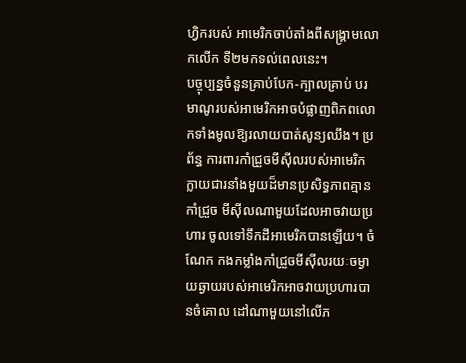ហ្វិករបស់ អាមេរិកចាប់តាំងពីសង្គ្រាមលោកលើក ទី២មកទល់ពេលនេះ។
បច្ចុប្បន្នចំនួនគ្រាប់បែក-ក្បាលគ្រាប់ បរមាណូរបស់អាមេរិកអាចបំផ្លាញពិភពលោកទាំងមូលឱ្យរលាយបាត់សូន្យឈឹង។ ប្រព័ន្ធ ការពារកាំជ្រួចមីស៊ីលរបស់អាមេរិកក្លាយជារនាំងមួយដ៏មានប្រសិទ្ធភាពគ្មានកាំជ្រួច មីស៊ីលណាមួយដែលអាចវាយប្រហារ ចូលទៅទឹកដីអាមេរិកបានឡើយ។ ចំណែក កងកម្លាំងកាំជ្រួចមីស៊ីលរយៈចម្ងាយឆ្ងាយរបស់អាមេរិកអាចវាយប្រហារបានចំគោល ដៅណាមួយនៅលើភ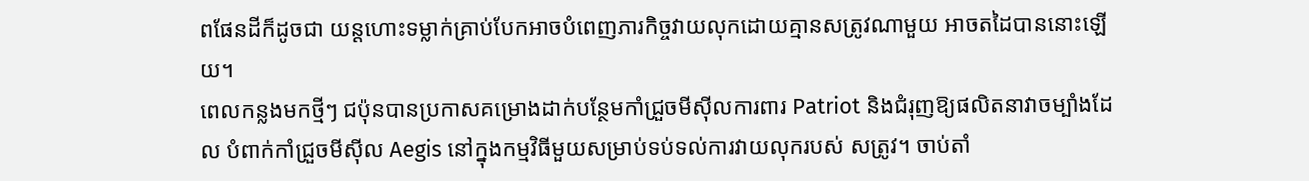ពផែនដីក៏ដូចជា យន្ដហោះទម្លាក់គ្រាប់បែកអាចបំពេញភារកិច្ចវាយលុកដោយគ្មានសត្រូវណាមួយ អាចតដៃបាននោះឡើយ។
ពេលកន្លងមកថ្មីៗ ជប៉ុនបានប្រកាសគម្រោងដាក់បន្ថែមកាំជ្រួចមីស៊ីលការពារ Patriot និងជំរុញឱ្យផលិតនាវាចម្បាំងដែល បំពាក់កាំជ្រួចមីស៊ីល Aegis នៅក្នុងកម្មវិធីមួយសម្រាប់ទប់ទល់ការវាយលុករបស់ សត្រូវ។ ចាប់តាំ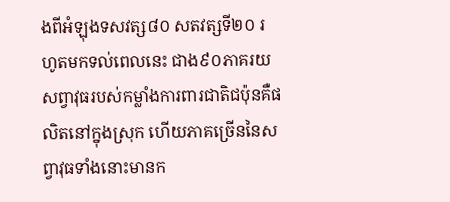ងពីអំឡុងទសវត្ស៨០ សតវត្សទី២០ រហូតមកទល់ពេលនេះ ជាង៩០ភាគរយ សព្វាវុធរបស់កម្លាំងការពារជាតិជប៉ុនគឺផលិតនៅក្នុងស្រុក ហើយភាគច្រើននៃសព្វាវុធទាំងនោះមានក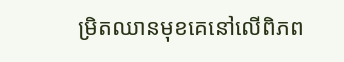ម្រិតឈានមុខគេនៅលើពិភព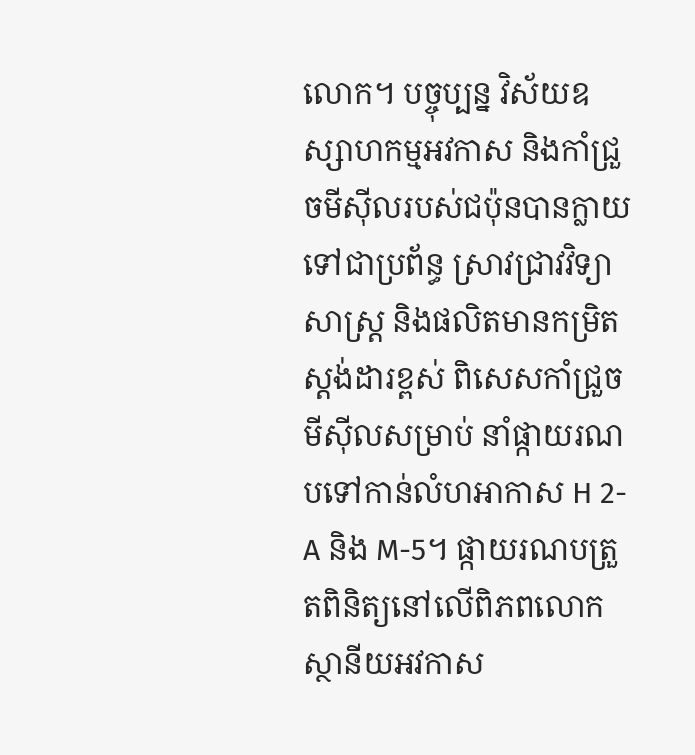លោក។ បច្ចុប្បន្ន វិស័យឧស្សាហកម្មអវកាស និងកាំជ្រួចមីស៊ីលរបស់ជប៉ុនបានក្លាយទៅជាប្រព័ន្ធ ស្រាវជ្រាវវិទ្យាសាស្ដ្រ និងផលិតមានកម្រិត ស្ដង់ដារខ្ពស់ ពិសេសកាំជ្រួចមីស៊ីលសម្រាប់ នាំផ្កាយរណបទៅកាន់លំហអាកាស H 2-A និង M-5។ ផ្កាយរណបត្រួតពិនិត្យនៅលើពិភពលោកស្ថានីយអវកាស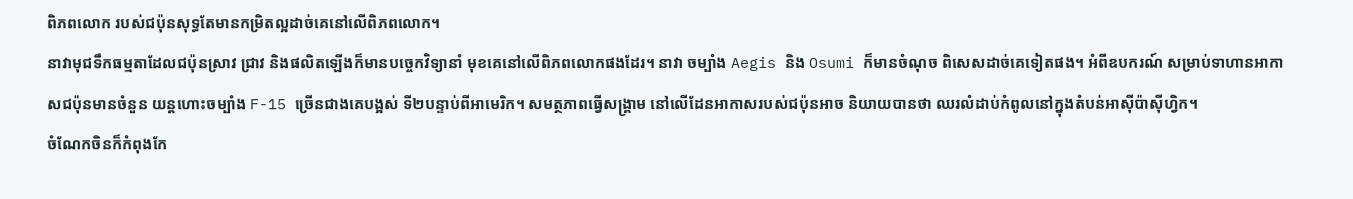ពិភពលោក របស់ជប៉ុនសុទ្ធតែមានកម្រិតល្អដាច់គេនៅលើពិភពលោក។
នាវាមុជទឹកធម្មតាដែលជប៉ុនស្រាវ ជ្រាវ និងផលិតឡើងក៏មានបច្ចេកវិទ្យានាំ មុខគេនៅលើពិភពលោកផងដែរ។ នាវា ចម្បាំង Aegis និង Osumi ក៏មានចំណុច ពិសេសដាច់គេទៀតផង។ អំពីឧបករណ៍ សម្រាប់ទាហានអាកាសជប៉ុនមានចំនួន យន្ដហោះចម្បាំង F-15 ច្រើនជាងគេបង្អស់ ទី២បន្ទាប់ពីអាមេរិក។ សមត្ថភាពធ្វើសង្គ្រាម នៅលើដែនអាកាសរបស់ជប៉ុនអាច និយាយបានថា ឈរលំដាប់កំពូលនៅក្នុងតំបន់អាស៊ីប៉ាស៊ីហ្វិក។
ចំណែកចិនក៏កំពុងកែ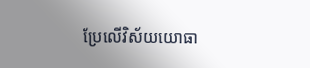ប្រែលើវិស័យយោធា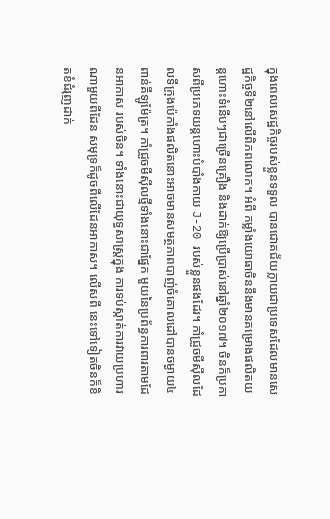ក្នុងពេលសេដ្ឋកិច្ចរបស់ខ្លួនទទួល បានជោគជ័យក្លាយជាប្រទេសដែលមានសេដ្ឋកិច្ចទី២នៅលើពិភពលោក។ អំពី កម្លាំងយោធាចិននឹងមានគម្រោងផលិតយន្ដហោះទំនើបៗជាច្រើនគ្រឿង និងដាក់ឱ្យប្រើប្រាស់នៅឆ្នាំ២០១៧។ ចិនក៏ប្រកាសពីប្រភេទយន្ដហោះបំបាំងកាយ J-20 របស់ខ្លួនផងដែរ។ កាំជ្រួចមីស៊ីលដែលទីក្រុងប៉េកាំងផលិតនោះអាចមានសមត្ថភាពបាញ់ចំគោលដៅបានចម្ងាយ៤ពាន់គីឡូម៉ែត្រ។ កាំជ្រួចមីស៊ីលថ្មីទាំងនោះជាផ្នែក មួយនៃប្រព័ន្ធការពារតាមដែនអាកាស របស់ចិន។ ទាំងនោះជាយុទ្ធសាស្រ្តក្នុង ការទប់ស្កាត់ការវាយប្រហារណាមួយពីដែន សមុទ្រក៏ដូចពីលើដែនអាកាស។ លើសពី នេះទៅទៀតចិនក៏ខិតខំជំរុញដាក់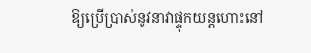ឱ្យប្រើប្រាស់នូវនាវាផ្ទុកយន្ដហោះនៅ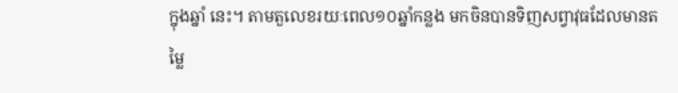ក្នុងឆ្នាំ នេះ។ តាមតួលេខរយៈពេល១០ឆ្នាំកន្លង មកចិនបានទិញសព្វាវុធដែលមានតម្លៃ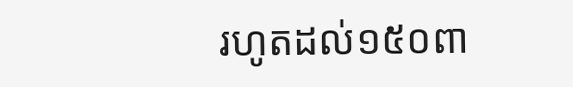រហូតដល់១៥០ពា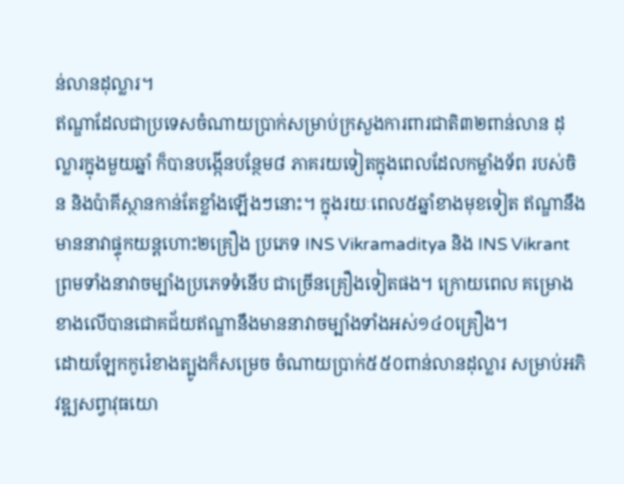ន់លានដុល្លារ។
ឥណ្ឌាដែលជាប្រទេសចំណាយប្រាក់សម្រាប់ក្រសួងការពារជាតិ៣២ពាន់លាន ដុល្លារក្នុងមួយឆ្នាំ ក៏បានបង្កើនបន្ថែម៨ ភាគរយទៀតក្នុងពេលដែលកម្លាំងទ័ព របស់ចិន និងប៉ាគីស្ថានកាន់តែខ្លាំងឡើងៗនោះ។ ក្នុងរយៈពេល៥ឆ្នាំខាងមុខទៀត ឥណ្ឌានឹងមាននាវាផ្ទុកយន្ដហោះ២គ្រឿង ប្រភេទ INS Vikramaditya និង INS Vikrant ព្រមទាំងនាវាចម្បាំងប្រភេទទំនើប ជាច្រើនគ្រឿងទៀតផង។ ក្រោយពេល គម្រោងខាងលើបានជោគជ័យឥណ្ឌានឹងមាននាវាចម្បាំងទាំងអស់១៤០គ្រឿង។
ដោយឡែកកូរ៉េខាងត្បូងក៏សម្រេច ចំណាយប្រាក់៥៥០ពាន់លានដុល្លារ សម្រាប់អភិវឌ្ឍសព្វាវុធយោ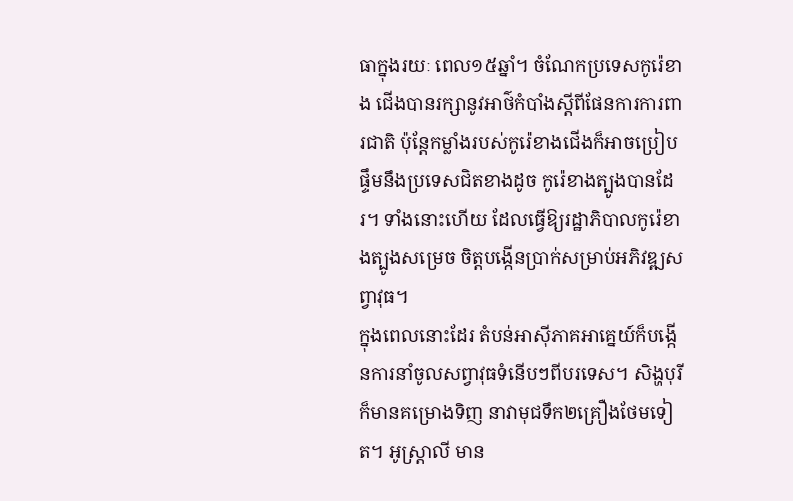ធាក្នុងរយៈ ពេល១៥ឆ្នាំ។ ចំណែកប្រទេសកូរ៉េខាង ជើងបានរក្សានូវអាថ៌កំបាំងស្ដីពីផែនការការពារជាតិ ប៉ុន្ដែកម្លាំងរបស់កូរ៉េខាងជើងក៏អាចប្រៀបផ្ទឹមនឹងប្រទេសជិតខាងដូច កូរ៉េខាងត្បូងបានដែរ។ ទាំងនោះហើយ ដែលធ្វើឱ្យរដ្ឋាភិបាលកូរ៉េខាងត្បូងសម្រេច ចិត្ដបង្កើនប្រាក់សម្រាប់អភិវឌ្ឍសព្វាវុធ។
ក្នុងពេលនោះដែរ តំបន់អាស៊ីភាគអាគ្នេយ៍ក៏បង្កើនការនាំចូលសព្វាវុធទំនើបៗពីបរទេស។ សិង្ហបុរីក៏មានគម្រោងទិញ នាវាមុជទឹក២គ្រឿងថែមទៀត។ អូស្ដ្រាលី មាន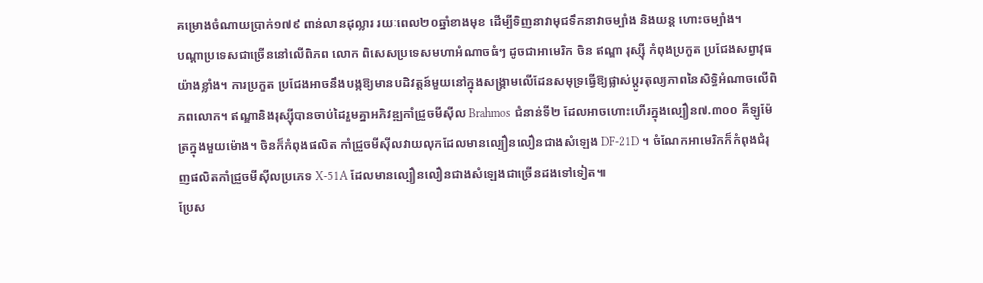គម្រោងចំណាយប្រាក់១៧៩ ពាន់លានដុល្លារ រយៈពេល២០ឆ្នាំខាងមុខ ដើម្បីទិញនាវាមុជទឹកនាវាចម្បាំង និងយន្ដ ហោះចម្បាំង។
បណ្ដាប្រទេសជាច្រើននៅលើពិភព លោក ពិសេសប្រទេសមហាអំណាចធំៗ ដូចជាអាមេរិក ចិន ឥណ្ឌា រុស្ស៊ី កំពុងប្រកួត ប្រជែងសព្វាវុធយ៉ាងខ្លាំង។ ការប្រកួត ប្រជែងអាចនឹងបង្កឱ្យមានបដិវត្ដន៍មួយនៅក្នុងសង្គ្រាមលើដែនសមុទ្រធ្វើឱ្យផ្លាស់ប្ដូរតុល្យភាពនៃសិទ្ធិអំណាចលើពិភពលោក។ ឥណ្ឌានិងរុស្ស៊ីបានចាប់ដៃរួមគ្នាអភិវឌ្ឍកាំជ្រួចមីស៊ីល Brahmos ជំនាន់ទី២ ដែលអាចហោះហើរក្នុងល្បឿន៧.៣០០ គីឡូម៉ែត្រក្នុងមួយម៉ោង។ ចិនក៏កំពុងផលិត កាំជ្រួចមីស៊ីលវាយលុកដែលមានល្បឿនលឿនជាងសំឡេង DF-21D ។ ចំណែកអាមេរិកក៏កំពុងជំរុញផលិតកាំជ្រួចមីស៊ីលប្រភេទ X-51A ដែលមានល្បឿនលឿនជាងសំឡេងជាច្រើនដងទៅទៀត៕
ប្រែស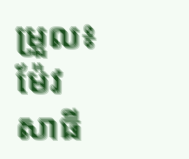ម្រួល៖ ម៉ែវ សាធី